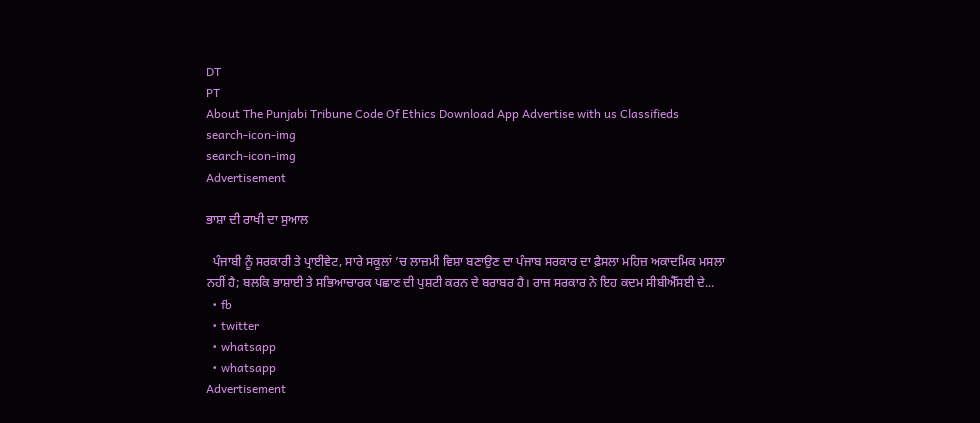DT
PT
About The Punjabi Tribune Code Of Ethics Download App Advertise with us Classifieds
search-icon-img
search-icon-img
Advertisement

ਭਾਸ਼ਾ ਦੀ ਰਾਖੀ ਦਾ ਸੁਆਲ

  ਪੰਜਾਬੀ ਨੂੰ ਸਰਕਾਰੀ ਤੇ ਪ੍ਰਾਈਵੇਟ, ਸਾਰੇ ਸਕੂਲਾਂ ’ਚ ਲਾਜ਼ਮੀ ਵਿਸ਼ਾ ਬਣਾਉਣ ਦਾ ਪੰਜਾਬ ਸਰਕਾਰ ਦਾ ਫ਼ੈਸਲਾ ਮਹਿਜ਼ ਅਕਾਦਮਿਕ ਮਸਲਾ ਨਹੀਂ ਹੈ; ਬਲਕਿ ਭਾਸ਼ਾਈ ਤੇ ਸਭਿਆਚਾਰਕ ਪਛਾਣ ਦੀ ਪੁਸ਼ਟੀ ਕਰਨ ਦੇ ਬਰਾਬਰ ਹੈ। ਰਾਜ ਸਰਕਾਰ ਨੇ ਇਹ ਕਦਮ ਸੀਬੀਐੱਸਈ ਦੇ...
  • fb
  • twitter
  • whatsapp
  • whatsapp
Advertisement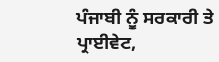ਪੰਜਾਬੀ ਨੂੰ ਸਰਕਾਰੀ ਤੇ ਪ੍ਰਾਈਵੇਟ,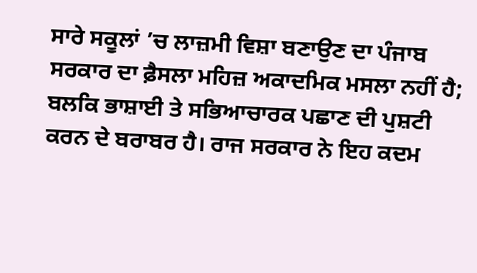ਸਾਰੇ ਸਕੂਲਾਂ ’ਚ ਲਾਜ਼ਮੀ ਵਿਸ਼ਾ ਬਣਾਉਣ ਦਾ ਪੰਜਾਬ ਸਰਕਾਰ ਦਾ ਫ਼ੈਸਲਾ ਮਹਿਜ਼ ਅਕਾਦਮਿਕ ਮਸਲਾ ਨਹੀਂ ਹੈ; ਬਲਕਿ ਭਾਸ਼ਾਈ ਤੇ ਸਭਿਆਚਾਰਕ ਪਛਾਣ ਦੀ ਪੁਸ਼ਟੀ ਕਰਨ ਦੇ ਬਰਾਬਰ ਹੈ। ਰਾਜ ਸਰਕਾਰ ਨੇ ਇਹ ਕਦਮ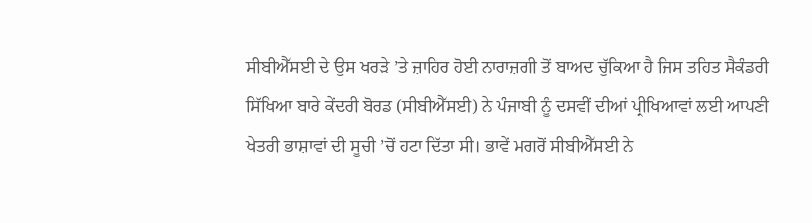ਸੀਬੀਐੱਸਈ ਦੇ ਉਸ ਖਰੜੇ ’ਤੇ ਜ਼ਾਹਿਰ ਹੋਈ ਨਾਰਾਜ਼ਗੀ ਤੋਂ ਬਾਅਦ ਚੁੱਕਿਆ ਹੈ ਜਿਸ ਤਹਿਤ ਸੈਕੰਡਰੀ ਸਿੱਖਿਆ ਬਾਰੇ ਕੇਂਦਰੀ ਬੋਰਡ (ਸੀਬੀਐੱਸਈ) ਨੇ ਪੰਜਾਬੀ ਨੂੰ ਦਸਵੀਂ ਦੀਆਂ ਪ੍ਰੀਖਿਆਵਾਂ ਲਈ ਆਪਣੀ ਖੇਤਰੀ ਭਾਸ਼ਾਵਾਂ ਦੀ ਸੂਚੀ ’ਚੋਂ ਹਟਾ ਦਿੱਤਾ ਸੀ। ਭਾਵੇਂ ਮਗਰੋਂ ਸੀਬੀਐੱਸਈ ਨੇ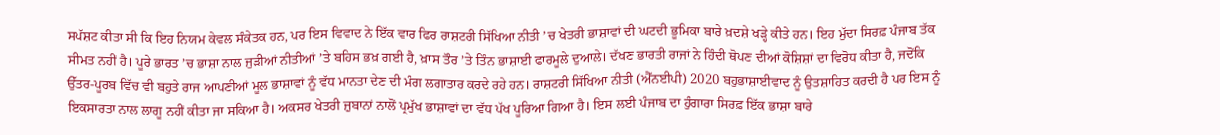ਸਪੱਸ਼ਟ ਕੀਤਾ ਸੀ ਕਿ ਇਹ ਨਿਯਮ ਕੇਵਲ ਸੰਕੇਤਕ ਹਨ, ਪਰ ਇਸ ਵਿਵਾਦ ਨੇ ਇੱਕ ਵਾਰ ਫਿਰ ਰਾਸ਼ਟਰੀ ਸਿੱਖਿਆ ਨੀਤੀ ’ਚ ਖੇਤਰੀ ਭਾਸ਼ਾਵਾਂ ਦੀ ਘਟਦੀ ਭੂਮਿਕਾ ਬਾਰੇ ਖ਼ਦਸ਼ੇ ਖੜ੍ਹੇ ਕੀਤੇ ਹਨ। ਇਹ ਮੁੱਦਾ ਸਿਰਫ਼ ਪੰਜਾਬ ਤੱਕ ਸੀਮਤ ਨਹੀਂ ਹੈ। ਪੂਰੇ ਭਾਰਤ ’ਚ ਭਾਸ਼ਾ ਨਾਲ ਜੁੜੀਆਂ ਨੀਤੀਆਂ ’ਤੇ ਬਹਿਸ ਭਖ਼ ਗਈ ਹੈ, ਖ਼ਾਸ ਤੌਰ ’ਤੇ ਤਿੰਨ ਭਾਸ਼ਾਈ ਫਾਰਮੂਲੇ ਦੁਆਲੇ। ਦੱਖਣ ਭਾਰਤੀ ਰਾਜਾਂ ਨੇ ਹਿੰਦੀ ਥੋਪਣ ਦੀਆਂ ਕੋਸ਼ਿਸ਼ਾਂ ਦਾ ਵਿਰੋਧ ਕੀਤਾ ਹੈ, ਜਦੋਂਕਿ ਉੱਤਰ-ਪੂਰਬ ਵਿੱਚ ਵੀ ਬਹੁਤੇ ਰਾਜ ਆਪਣੀਆਂ ਮੂਲ ਭਾਸ਼ਾਵਾਂ ਨੂੰ ਵੱਧ ਮਾਨਤਾ ਦੇਣ ਦੀ ਮੰਗ ਲਗਾਤਾਰ ਕਰਦੇ ਰਹੇ ਹਨ। ਰਾਸ਼ਟਰੀ ਸਿੱਖਿਆ ਨੀਤੀ (ਐੱਨਈਪੀ) 2020 ਬਹੁਭਾਸ਼ਾਈਵਾਦ ਨੂੰ ਉਤਸ਼ਾਹਿਤ ਕਰਦੀ ਹੈ ਪਰ ਇਸ ਨੂੰ ਇਕਸਾਰਤਾ ਨਾਲ ਲਾਗੂ ਨਹੀਂ ਕੀਤਾ ਜਾ ਸਕਿਆ ਹੈ। ਅਕਸਰ ਖੇਤਰੀ ਜ਼ੁਬਾਨਾਂ ਨਾਲੋਂ ਪ੍ਰਮੁੱਖ ਭਾਸ਼ਾਵਾਂ ਦਾ ਵੱਧ ਪੱਖ ਪੂਰਿਆ ਗਿਆ ਹੈ। ਇਸ ਲਈ ਪੰਜਾਬ ਦਾ ਹੁੰਗਾਰਾ ਸਿਰਫ਼ ਇੱਕ ਭਾਸ਼ਾ ਬਾਰੇ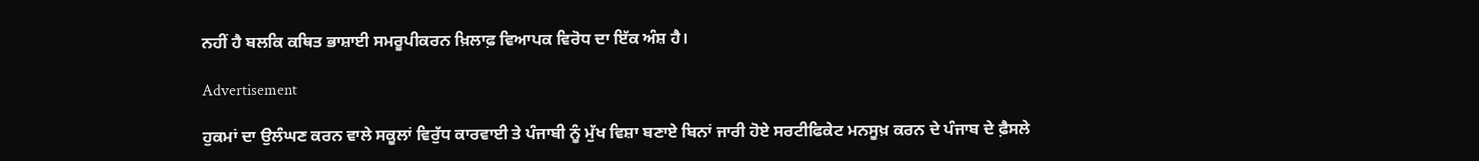ਨਹੀਂ ਹੈ ਬਲਕਿ ਕਥਿਤ ਭਾਸ਼ਾਈ ਸਮਰੂਪੀਕਰਨ ਖ਼ਿਲਾਫ਼ ਵਿਆਪਕ ਵਿਰੋਧ ਦਾ ਇੱਕ ਅੰਸ਼ ਹੈ।

Advertisement

ਹੁਕਮਾਂ ਦਾ ਉਲੰਘਣ ਕਰਨ ਵਾਲੇ ਸਕੂਲਾਂ ਵਿਰੁੱਧ ਕਾਰਵਾਈ ਤੇ ਪੰਜਾਬੀ ਨੂੰ ਮੁੱਖ ਵਿਸ਼ਾ ਬਣਾਏ ਬਿਨਾਂ ਜਾਰੀ ਹੋਏ ਸਰਟੀਫਿਕੇਟ ਮਨਸੂਖ਼ ਕਰਨ ਦੇ ਪੰਜਾਬ ਦੇ ਫ਼ੈਸਲੇ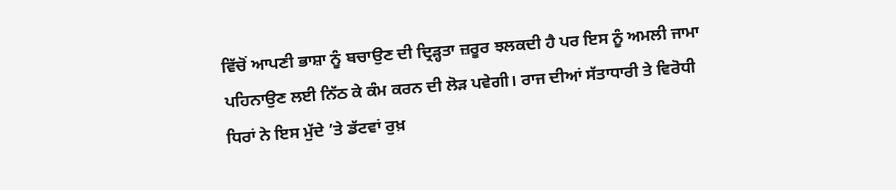ਵਿੱਚੋਂ ਆਪਣੀ ਭਾਸ਼ਾ ਨੂੰ ਬਚਾਉਣ ਦੀ ਦ੍ਰਿੜ੍ਹਤਾ ਜ਼ਰੂਰ ਝਲਕਦੀ ਹੈ ਪਰ ਇਸ ਨੂੰ ਅਮਲੀ ਜਾਮਾ ਪਹਿਨਾਉਣ ਲਈ ਨਿੱਠ ਕੇ ਕੰਮ ਕਰਨ ਦੀ ਲੋੜ ਪਵੇਗੀ। ਰਾਜ ਦੀਆਂ ਸੱਤਾਧਾਰੀ ਤੇ ਵਿਰੋਧੀ ਧਿਰਾਂ ਨੇ ਇਸ ਮੁੱਦੇ ’ਤੇ ਡੱਟਵਾਂ ਰੁਖ਼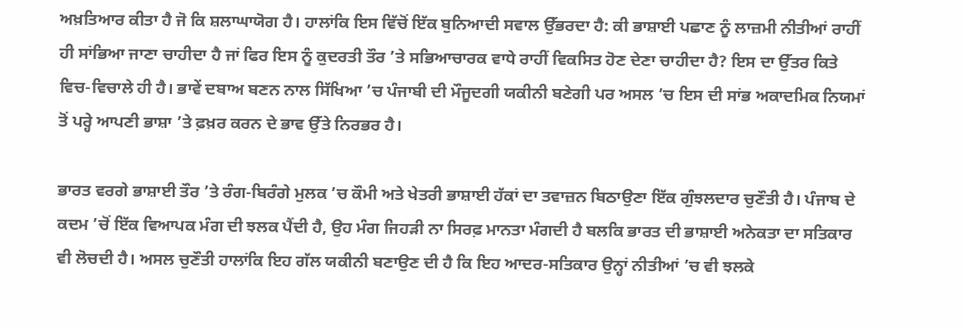ਅਖ਼ਤਿਆਰ ਕੀਤਾ ਹੈ ਜੋ ਕਿ ਸ਼ਲਾਘਾਯੋਗ ਹੈ। ਹਾਲਾਂਕਿ ਇਸ ਵਿੱਚੋਂ ਇੱਕ ਬੁਨਿਆਦੀ ਸਵਾਲ ਉੱਭਰਦਾ ਹੈ: ਕੀ ਭਾਸ਼ਾਈ ਪਛਾਣ ਨੂੰ ਲਾਜ਼ਮੀ ਨੀਤੀਆਂ ਰਾਹੀਂ ਹੀ ਸਾਂਭਿਆ ਜਾਣਾ ਚਾਹੀਦਾ ਹੈ ਜਾਂ ਫਿਰ ਇਸ ਨੂੰ ਕੁਦਰਤੀ ਤੌਰ ’ਤੇ ਸਭਿਆਚਾਰਕ ਵਾਧੇ ਰਾਹੀਂ ਵਿਕਸਿਤ ਹੋਣ ਦੇਣਾ ਚਾਹੀਦਾ ਹੈ? ਇਸ ਦਾ ਉੱਤਰ ਕਿਤੇ ਵਿਚ-ਵਿਚਾਲੇ ਹੀ ਹੈ। ਭਾਵੇਂ ਦਬਾਅ ਬਣਨ ਨਾਲ ਸਿੱਖਿਆ ’ਚ ਪੰਜਾਬੀ ਦੀ ਮੌਜੂਦਗੀ ਯਕੀਨੀ ਬਣੇਗੀ ਪਰ ਅਸਲ ’ਚ ਇਸ ਦੀ ਸਾਂਭ ਅਕਾਦਮਿਕ ਨਿਯਮਾਂ ਤੋਂ ਪਰ੍ਹੇ ਆਪਣੀ ਭਾਸ਼ਾ ’ਤੇ ਫ਼ਖ਼ਰ ਕਰਨ ਦੇ ਭਾਵ ਉੱਤੇ ਨਿਰਭਰ ਹੈ।

ਭਾਰਤ ਵਰਗੇ ਭਾਸ਼ਾਈ ਤੌਰ ’ਤੇ ਰੰਗ-ਬਿਰੰਗੇ ਮੁਲਕ ’ਚ ਕੌਮੀ ਅਤੇ ਖੇਤਰੀ ਭਾਸ਼ਾਈ ਹੱਕਾਂ ਦਾ ਤਵਾਜ਼ਨ ਬਿਠਾਉਣਾ ਇੱਕ ਗੁੰਝਲਦਾਰ ਚੁਣੌਤੀ ਹੈ। ਪੰਜਾਬ ਦੇ ਕਦਮ ’ਚੋਂ ਇੱਕ ਵਿਆਪਕ ਮੰਗ ਦੀ ਝਲਕ ਪੈਂਦੀ ਹੈ, ਉਹ ਮੰਗ ਜਿਹੜੀ ਨਾ ਸਿਰਫ਼ ਮਾਨਤਾ ਮੰਗਦੀ ਹੈ ਬਲਕਿ ਭਾਰਤ ਦੀ ਭਾਸ਼ਾਈ ਅਨੇਕਤਾ ਦਾ ਸਤਿਕਾਰ ਵੀ ਲੋਚਦੀ ਹੈ। ਅਸਲ ਚੁਣੌਤੀ ਹਾਲਾਂਕਿ ਇਹ ਗੱਲ ਯਕੀਨੀ ਬਣਾਉਣ ਦੀ ਹੈ ਕਿ ਇਹ ਆਦਰ-ਸਤਿਕਾਰ ਉਨ੍ਹਾਂ ਨੀਤੀਆਂ ’ਚ ਵੀ ਝਲਕੇ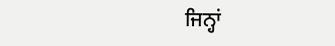ਜਿਨ੍ਹਾਂ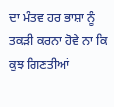ਦਾ ਮੰਤਵ ਹਰ ਭਾਸ਼ਾ ਨੂੰ ਤਕੜੀ ਕਰਨਾ ਹੋਵੇ ਨਾ ਕਿ ਕੁਝ ਗਿਣਤੀਆਂ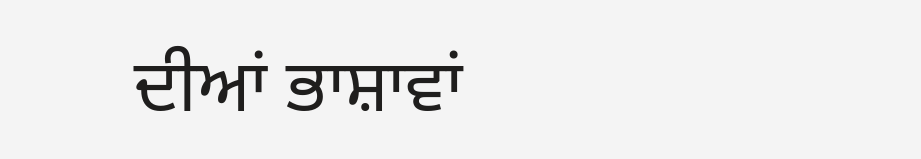ਦੀਆਂ ਭਾਸ਼ਾਵਾਂ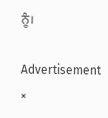ਨੂੰ।

Advertisement
×